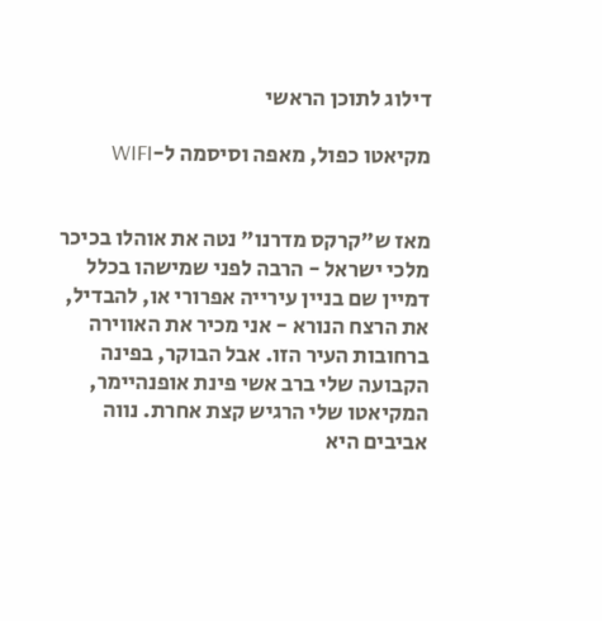דילוג לתוכן הראשי

מקיאטו כפול, מאפה וסיסמה ל-WIFI


מאז ש"קרקס מדרנו" נטה את אוהלו בכיכר מלכי ישראל - הרבה לפני שמישהו בכלל דמיין שם בניין עירייה אפרורי או, להבדיל, את הרצח הנורא - אני מכיר את האווירה ברחובות העיר הזו. אבל הבוקר, בפינה הקבועה שלי ברב אשי פינת אופנהיימר, המקיאטו שלי הרגיש קצת אחרת. נווה אביבים היא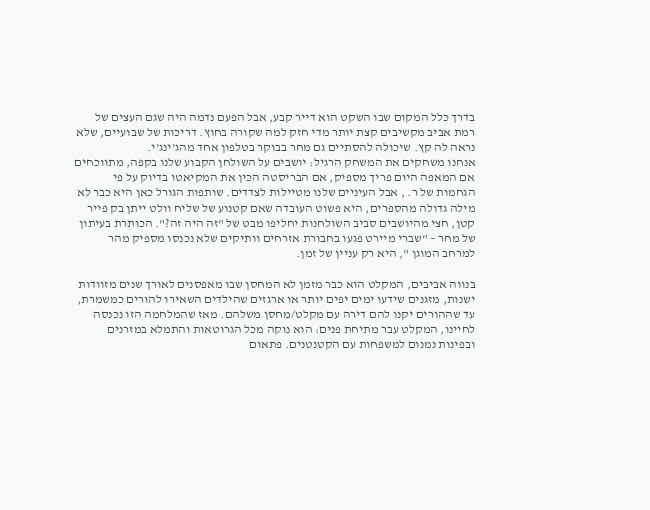בדרך כלל המקום שבו השקט הוא דייר קבע, אבל הפעם נדמה היה שגם העצים של רמת אביב מקשיבים קצת יותר מדי חזק למה שקורה בחוץ. דריכות של שבועיים, שלא נראה לה קץ. שיכולה להסתיים גם מחר בבוקר בטלפון אחד מהג'ינג'י.
אנחנו משחקים את המשחק הרגיל: יושבים על השולחן הקבוע שלנו בקפה, מתווכחים אם המאפה היום פריך מספיק, אם הבריסטה הכין את המקיאטו בדיוק על פי הגחמות של ר. , אבל העיניים שלנו מטיילות לצדדים. שותפות הגורל כאן היא כבר לא מילה גדולה מהספרים, היא פשוט העובדה שאם קטנוע של שליח וולט ייתן בק פייר קטן, חצי מהיושבים סביב השולחנות יחליפו מבט של "זה היה זה?". הכותרת בעיתון של מחר – "שברי מיירט פגעו בחבורת אזרחים וותיקים שלא נכנסו מספיק מהר למרחב המוגן ", היא רק עניין של זמן.

בנווה אביבים, המקלט הוא כבר מזמן לא המחסן שבו מאפסנים לאורך שנים מזוודות ישנות, מזגנים שידעו ימים יפים יותר או ארגזים שהילדים השאירו להורים כמשמרת, עד שההורים יקנו להם דירה עם מקלט/מחסן משלהם. מאז שהמלחמה הזו נכנסה לחיינו, המקלט עבר מתיחת פנים: הוא נוקה מכל הגרוטאות והתמלא במזרנים ובפינות נמנום למשפחות עם הקטנטנים. פתאום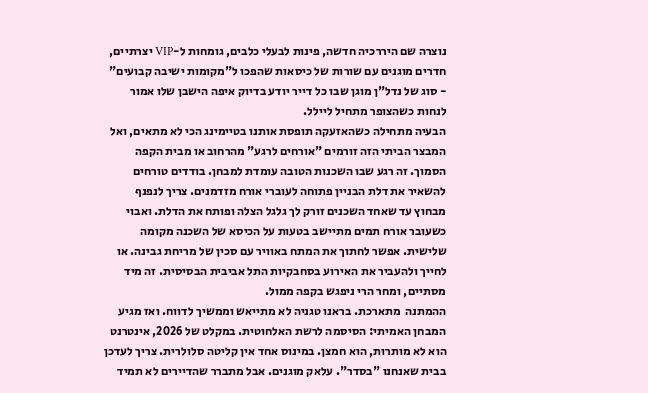נוצרה שם היררכיה חדשה, פינות לבעלי כלבים, גומחות ל-VIP יצרתיים, חדרים מוגנים עם שורות של כיסאות שהפכו ל"מקומות ישיבה קבועים" - סוג של נדל"ן מוגן שבו כל דייר יודע בדיוק איפה הישבן שלו אמור לנחות כשהצופר מתחיל ליילל.
הבעיה מתחילה כשהאזעקה תופסת אותנו בטיימינג הכי לא מתאים, ואל המבצר הביתי הזה זורמים "אורחים לרגע" מהרחוב או מבית הקפה הסמוך. זה רגע שבו השכנות הטובה עומדת למבחן. בודדים טורחים להשאיר את דלת הבניין פתוחה לעוברי אורח מזדמנים. צריך לנפנף מבחוץ עד שאחד השכנים זורק לך גלגל הצלה ופותח את הדלת. ואבוי כשעובר אורח תמים מתיישב בטעות על הכיסא של השכנה מקומה שלישית. אפשר לחתוך את המתח באוויר עם סכין של מריחת גבינה. או לחייך ולהעביר את האירוע בסחבקיות התל אביבית הבסיסית. זה מיד מסתיים, ומחר הרי ניפגש בקפה ממול.
ההמתנה  מתארכת. בראנו טגניה לא מתייאש וממשיך לדווח. ואז מגיע המבחן האמיתי: הסיסמה לרשת האלחוטית. במקלט של 2026, אינטרנט הוא לא מותרות, הוא חמצן. במינוס אחד אין קליטה סלולרית. צריך לעדכן בבית שאנחנו "בסדר". עלאק מוגנים. אבל מתברר שהדיירים לא תמיד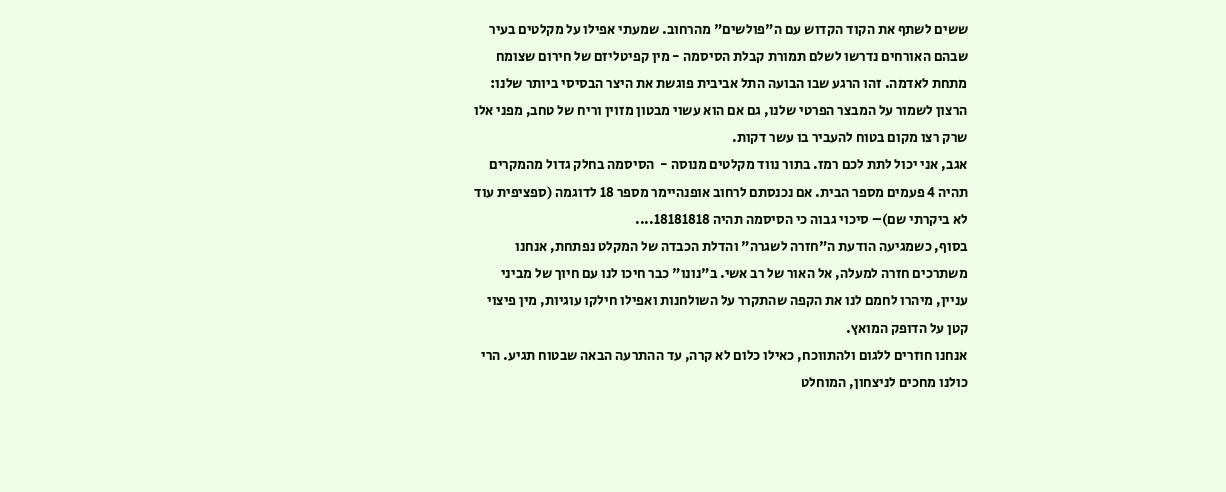ששים לשתף את הקוד הקדוש עם ה"פולשים" מהרחוב. שמעתי אפילו על מקלטים בעיר שבהם האורחים נדרשו לשלם תמורת קבלת הסיסמה - מין קפיטליזם של חירום שצומח מתחת לאדמה. זהו הרגע שבו הבועה התל אביבית פוגשת את היצר הבסיסי ביותר שלנו: הרצון לשמור על המבצר הפרטי שלנו, גם אם הוא עשוי מבטון מזוין וריח של טחב, מפני אלו שרק רצו מקום בטוח להעביר בו עשר דקות.
אגב, אני יכול לתת לכם רמז. בתור נווד מקלטים מנוסה -  הסיסמה בחלק גדול מהמקרים תהיה 4 פעמים מספר הבית. אם נכנסתם לרחוב אופנהיימר מספר 18 לדוגמה (ספציפית עוד לא ביקרתי שם)– סיכוי גבוה כי הסיסמה תהיה 18181818....
בסוף, כשמגיעה הודעת ה"חזרה לשגרה" והדלת הכבדה של המקלט נפתחת, אנחנו משתרכים חזרה למעלה, אל האור של רב אשי. ב"נונו" כבר חיכו לנו עם חיוך של מביני עניין, מיהרו לחמם לנו את הקפה שהתקרר על השולחנות ואפילו חילקו עוגיות, מין פיצוי קטן על הדופק המואץ.
אנחנו חוזרים ללגום ולהתווכח, כאילו כלום לא קרה, עד ההתרעה הבאה שבטוח תגיע. הרי כולנו מחכים לניצחון, המוחלט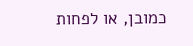כמובן, או לפחות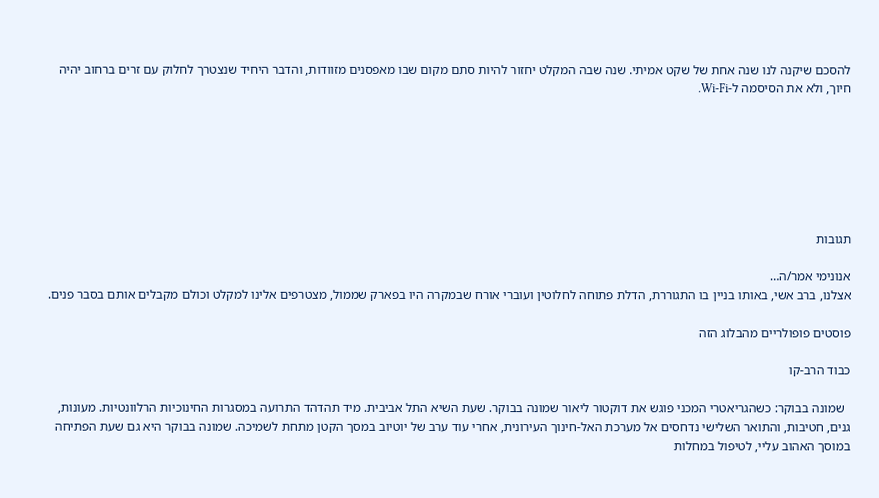להסכם שיקנה לנו שנה אחת של שקט אמיתי. שנה שבה המקלט יחזור להיות סתם מקום שבו מאפסנים מזוודות, והדבר היחיד שנצטרך לחלוק עם זרים ברחוב יהיה חיוך, ולא את הסיסמה ל-Wi-Fi.







תגובות

אנונימי אמר/ה…
אצלנו, ברב אשי, באותו בניין בו התגוררת, הדלת פתוחה לחלוטין ועוברי אורח שבמקרה היו בפארק שממול, מצטרפים אלינו למקלט וכולם מקבלים אותם בסבר פנים.

פוסטים פופולריים מהבלוג הזה

כבוד הרב-קו

  שמונה בבוקר: כשהגריאטרי המכני פוגש את דוקטור ליאור שמונה בבוקר. שעת השיא התל אביבית. מיד תהדהד התרועה במסגרות החינוכיות הרלוונטיות. מעונות, גנים, חטיבות, והתואר השלישי נדחסים אל מערכת האל-חינוך העירונית, אחרי עוד ערב של יוטיוב במסך הקטן מתחת לשמיכה. שמונה בבוקר היא גם שעת הפתיחה במוסך האהוב עליי, לטיפול במחלות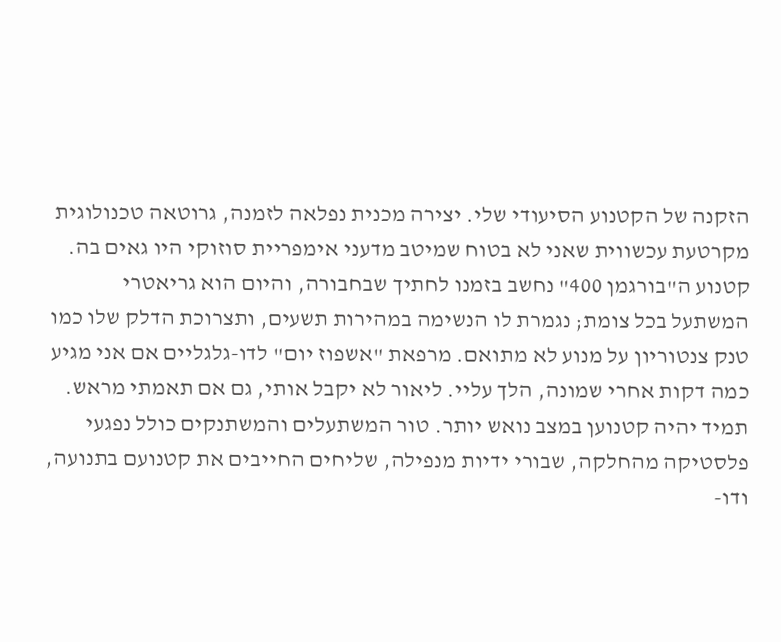הזקנה של הקטנוע הסיעודי שלי. יצירה מכנית נפלאה לזמנה, גרוטאה טכנולוגית מקרטעת עכשווית שאני לא בטוח שמיטב מדעני אימפריית סוזוקי היו גאים בה. קטנוע ה"בורגמן 400" נחשב בזמנו לחתיך שבחבורה, והיום הוא גריאטרי המשתעל בכל צומת; נגמרת לו הנשימה במהירות תשעים, ותצרוכת הדלק שלו כמו טנק צנטוריון על מנוע לא מתואם. מרפאת "אשפוז יום" לדו-גלגליים אם אני מגיע כמה דקות אחרי שמונה, הלך עליי. ליאור לא יקבל אותי, גם אם תאמתי מראש. תמיד יהיה קטנוען במצב נואש יותר. טור המשתעלים והמשתנקים כולל נפגעי פלסטיקה מהחלקה, שבורי ידיות מנפילה, שליחים החייבים את קטנועם בתנועה, ודו-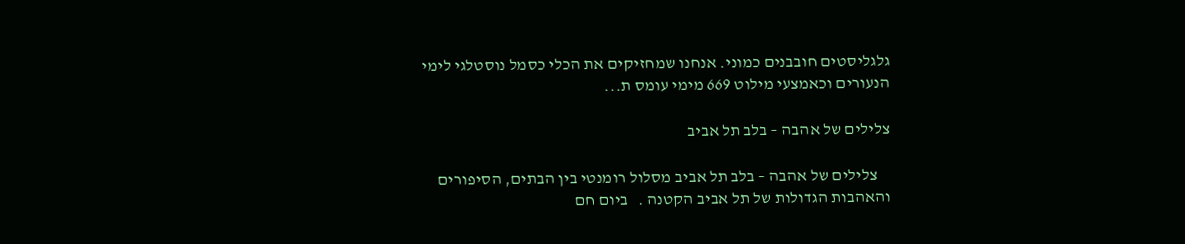גלגליסטים חובבנים כמוני. אנחנו שמחזיקים את הכלי כסמל נוסטלגי לימי הנעורים וכאמצעי מילוט 669 מימי עומס ת...

צלילים של אהבה – בלב תל אביב

    צלילים של אהבה – בלב תל אביב מסלול רומנטי בין הבתים, הסיפורים והאהבות הגדולות של תל אביב הקטנה .   ביום חם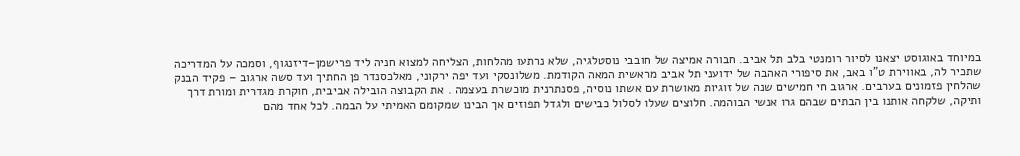במיוחד באוגוסט יצאנו לסיור רומנטי בלב תל אביב. חבורה אמיצה של חובבי נוסטלגיה, שלא נרתעו מהלחות, הצליחה למצוא חניה ליד פרישמן–דיזנגוף, וסמכה על המדריכה שתכיר לה, באווירת ט"ו באב, את סיפורי האהבה של ידועני תל אביב מראשית המאה הקודמת. משלונסקי ועד יפה ירקוני, מאלכסנדר פן החתיך ועד סשה ארגוב – פקיד הבנק שהלחין פזמונים בערבים. ארגוב חי חמישים שנה של זוגיות מאושרת עם אשתו נוסיה, פסנתרנית מוכשרת בעצמה . את הקבוצה הובילה אביבית, חוקרת מגדרית ומורת דרך ותיקה, שלקחה אותנו בין הבתים שבהם גרו אנשי הבוהמה. חלוצים שעלו לסלול כבישים ולגדל תפוזים אך הבינו שמקומם האמיתי על הבמה. לכל אחד מהם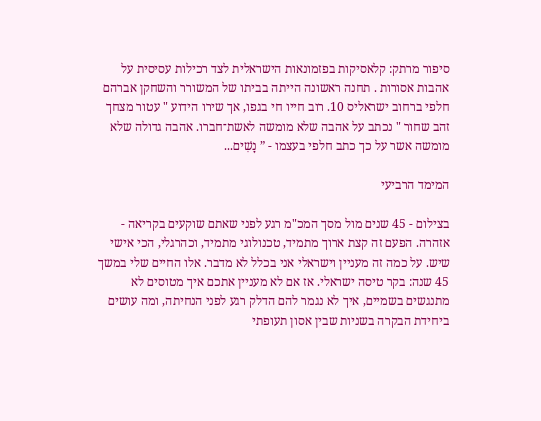סיפור מרתק: קלאסיקות בפזמונאות הישראלית לצד רכילות עסיסית על אהבות אסורות . תחנה ראשונה הייתה בביתו של המשורר והשחקן אברהם חלפי ברחוב ישראליס 10. רוב חייו חי בגפו, אך שירו הידוע " עטור מצחך זהב שחור " נכתב על אהבה שלא מומשה לאשת־חברו. אהבה גדולה שלא מומשה אשר על כך כתב חלפי בעצמו - ” נָשִׁים...

המימד הרביעי

בצילום - 45 שנים מול מסך המכ"מ רגע לפני שאתם שוקעים בקריאה - אזהרה. הפעם זה קצת ארוך מתמיד, טכנולוגי מתמיד, וכהרגלי, הכי אישי שיש. על כמה זה מעניין וישראלי אני בכלל לא מדבר. אלו החיים שלי במשך 45 שנה: בקר טיסה ישראלי. אז אם לא מעניין אתכם איך מטוסים לא מתנגשים בשמיים, איך לא נגמר להם הדלק רגע לפני הנחיתה, ומה עושים ביחידת הבקרה בשניות שבין אסון תעופתי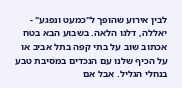לבין אירוע שהופך ל"כמעט ונפגע" - יאללה, דלגו הלאה. בשבוע הבא בטח אכתוב שוב על בתי קפה בתל אביב או על הכיף שלנו עם הנכדים במסיבת טבע בנחלי הגליל. אבל אם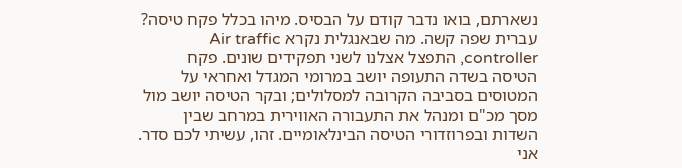נשארתם, בואו נדבר קודם על הבסיס. מיהו בכלל פקח טיסה? עברית שפה קשה. מה שבאנגלית נקרא Air traffic controller, התפצל אצלנו לשני תפקידים שונים. פקח הטיסה בשדה התעופה יושב במרומי המגדל ואחראי על המטוסים בסביבה הקרובה למסלולים; ובקר הטיסה יושב מול מסך מכ"ם ומנהל את התעבורה האווירית במרחב שבין השדות ובפרוזדורי הטיסה הבינלאומיים. זהו, עשיתי לכם סדר. אני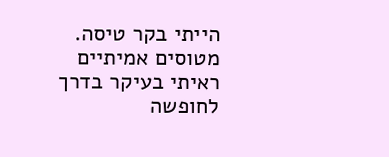הייתי בקר טיסה. מטוסים אמיתיים ראיתי בעיקר בדרך לחופשה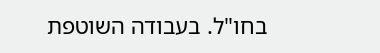בחו"ל. בעבודה השוטפת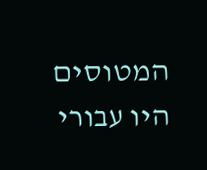המטוסים היו עבורי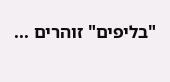"בליפים" זוהרים ...